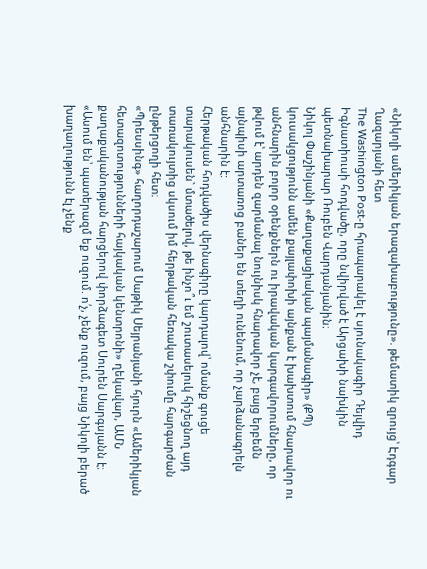«Նիկոլի ամերիկյան երազախաբությունը». թեմատիկ զրույց՝ Էդգար Ղազարյանի հետ
The Washington Post-ը հրապարակել է սյունակագիր Դեյվիդ Իգնատիուսի հոդվածը, որը նվիրված է Արցախի նախկին պետնախարար Ռուբեն Վարդանյանին։
Նիկոլ Փաշինյանի «Քաղաքացիական պայմանագիր» (ՔՊ) կուսակցությունն ամեն քայլափոխի այնքան է խախտում հնարավոր ու անհնարին բոլոր օրենքներն ու իրավական կարգավորումները, որ թվում է՝ արդեն զարմանալ նույնիսկ հնարավոր չէ, բայց երբեմն այնպիսի արտառոց բաներ են տեղի ունենում, որ չարձանագրելն անհնարին է:
Հերթական հոդվածիս վերնագիրը կարդալով՝ ոմանք գուցե տարակուսեն` մտածելով, թե ինչո՞ւ եմ շուտասելուկ հիշեցնող այդ տառակույտից սկսում իմ հերթական հեռակա շփումը հարգարժան ընթերցողի հետ։
«Պրեսսինգ» հաղորդաշարում Սաթիկ Սեյրանյանի հյուրն «Ամերիկյան հետազոտությունների հայկական կենտրոնի» ղեկավար, ԱՄՆ քաղաքականության հարցերով փորձագետ Սուրեն Սարգսյանն է։
«Ասում են՝ պատերազմ եք ուզում. ո՛չ, չենք ուզում, բայց Նիկոլի բերած խաղաղությունն էլ չենք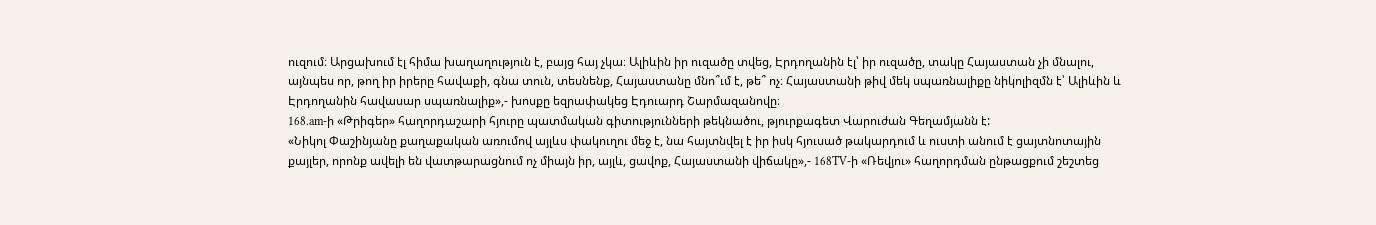ուզում։ Արցախում էլ հիմա խաղաղություն է, բայց հայ չկա։ Ալիևին իր ուզածը տվեց, Էրդողանին էլ՝ իր ուզածը, տակը Հայաստան չի մնալու, այնպես որ, թող իր իրերը հավաքի, գնա տուն, տեսնենք, Հայաստանը մնո՞ւմ է, թե՞ ոչ։ Հայաստանի թիվ մեկ սպառնալիքը նիկոլիզմն է՝ Ալիևին և Էրդողանին հավասար սպառնալիք»,- խոսքը եզրափակեց Էդուարդ Շարմազանովը։
168.am-ի «Թրիգեր» հաղորդաշարի հյուրը պատմական գիտությունների թեկնածու, թյուրքագետ Վարուժան Գեղամյանն է:
«Նիկոլ Փաշինյանը քաղաքական առումով այլևս փակուղու մեջ է, նա հայտնվել է իր իսկ հյուսած թակարդում և ուստի անում է ցայտնոտային քայլեր, որոնք ավելի են վատթարացնում ոչ միայն իր, այլև, ցավոք, Հայաստանի վիճակը»,- 168TV-ի «Ռեվյու» հաղորդման ընթացքում շեշտեց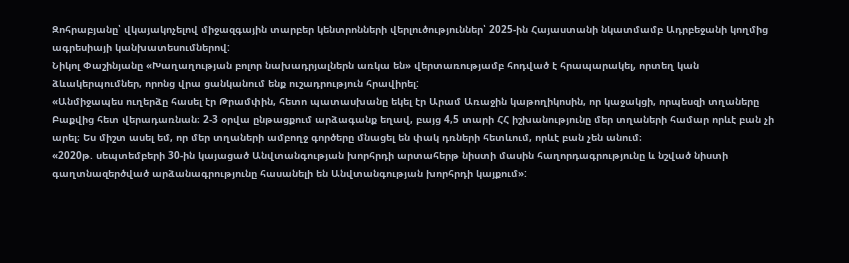Զոհրաբյանը՝ վկայակոչելով միջազգային տարբեր կենտրոնների վերլուծություններ՝ 2025-ին Հայաստանի նկատմամբ Ադրբեջանի կողմից ագրեսիայի կանխատեսումներով:
Նիկոլ Փաշինյանը «Խաղաղության բոլոր նախադրյալներն առկա են» վերտառությամբ հոդված է հրապարակել, որտեղ կան ձևակերպումներ, որոնց վրա ցանկանում ենք ուշադրություն հրավիրել:
«Անմիջապես ուղերձը հասել էր Թրամփին, հետո պատասխանը եկել էր Արամ Առաջին կաթողիկոսին, որ կաջակցի, որպեսզի տղաները Բաքվից հետ վերադառնան։ 2-3 օրվա ընթացքում արձագանք եղավ, բայց 4,5 տարի ՀՀ իշխանությունը մեր տղաների համար որևէ բան չի արել։ Ես միշտ ասել եմ, որ մեր տղաների ամբողջ գործերը մնացել են փակ դռների հետևում, որևէ բան չեն անում։
«2020թ. սեպտեմբերի 30-ին կայացած Անվտանգության խորհրդի արտահերթ նիստի մասին հաղորդագրությունը և նշված նիստի գաղտնազերծված արձանագրությունը հասանելի են Անվտանգության խորհրդի կայքում»: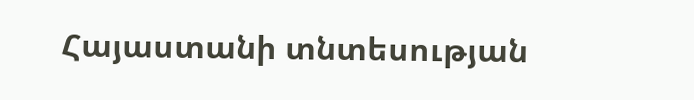Հայաստանի տնտեսության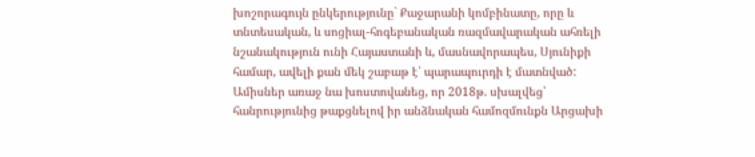խոշորագույն ընկերությունը` Քաջարանի կոմբինատը, որը և տնտեսական, և սոցիալ-հոգեբանական ռազմավարական ահռելի նշանակություն ունի Հայաստանի և, մասնավորապես, Սյունիքի համար, ավելի քան մեկ շաբաթ է՝ պարապուրդի է մատնված:
Ամիսներ առաջ նա խոստովանեց, որ 2018թ. սխալվեց՝ հանրությունից թաքցնելով իր անձնական համոզմունքն Արցախի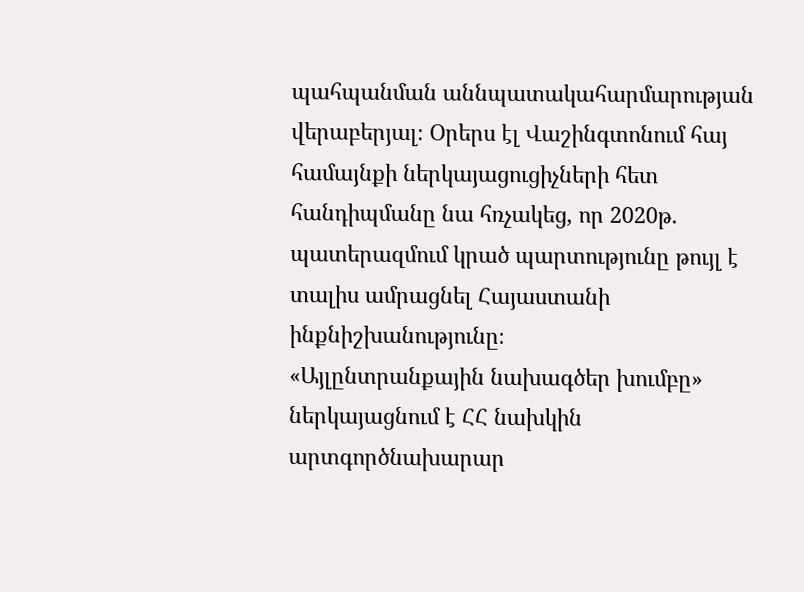պահպանման աննպատակահարմարության վերաբերյալ։ Օրերս էլ Վաշինգտոնում հայ համայնքի ներկայացուցիչների հետ հանդիպմանը նա հռչակեց, որ 2020թ. պատերազմում կրած պարտությունը թույլ է տալիս ամրացնել Հայաստանի ինքնիշխանությունը։
«Այլընտրանքային նախագծեր խումբը» ներկայացնում է ՀՀ նախկին արտգործնախարար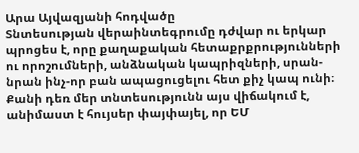Արա Այվազյանի հոդվածը
Տնտեսության վերաինտեգրումը դժվար ու երկար պրոցես է, որը քաղաքական հետաքրքրությունների ու որոշումների, անձնական կապրիզների, սրան-նրան ինչ-որ բան ապացուցելու հետ քիչ կապ ունի։ Քանի դեռ մեր տնտեսությունն այս վիճակում է, անիմաստ է հույսեր փայփայել, որ ԵՄ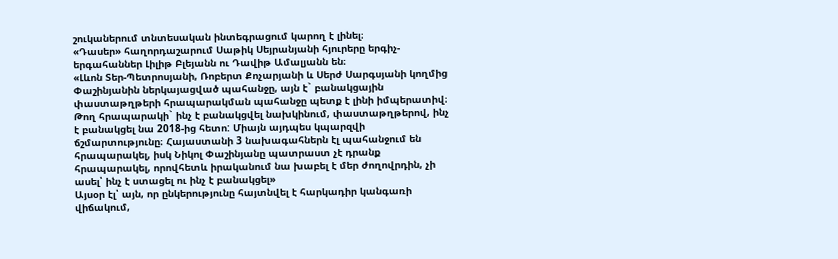շուկաներում տնտեսական ինտեգրացում կարող է լինել։
«Դասեր» հաղորդաշարում Սաթիկ Սեյրանյանի հյուրերը երգիչ-երգահաններ Լիլիթ Բլեյանն ու Դավիթ Ամալյանն են։
«Լևոն Տեր-Պետրոսյանի, Ռոբերտ Քոչարյանի և Սերժ Սարգսյանի կողմից Փաշինյանին ներկայացված պահանջը, այն է` բանակցային փաստաթղթերի հրապարակման պահանջը պետք է լինի իմպերատիվ։ Թող հրապարակի` ինչ է բանակցվել նախկինում, փաստաթղթերով, ինչ է բանակցել նա 2018-ից հետո: Միայն այդպես կպարզվի ճշմարտությունը։ Հայաստանի 3 նախագահներն էլ պահանջում են հրապարակել, իսկ Նիկոլ Փաշինյանը պատրաստ չէ դրանք հրապարակել, որովհետև իրականում նա խաբել է մեր ժողովրդին, չի ասել՝ ինչ է ստացել ու ինչ է բանակցել»
Այսօր էլ՝ այն, որ ընկերությունը հայտնվել է հարկադիր կանգառի վիճակում,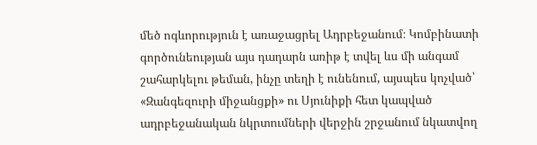մեծ ոգևորություն է առաջացրել Ադրբեջանում։ Կոմբինատի գործունեության այս դադարն առիթ է տվել ևս մի անգամ շահարկելու թեման, ինչը տեղի է ունենում, այսպես կոչված՝ «Զանգեզուրի միջանցքի» ու Սյունիքի հետ կապված ադրբեջանական նկրտումների վերջին շրջանում նկատվող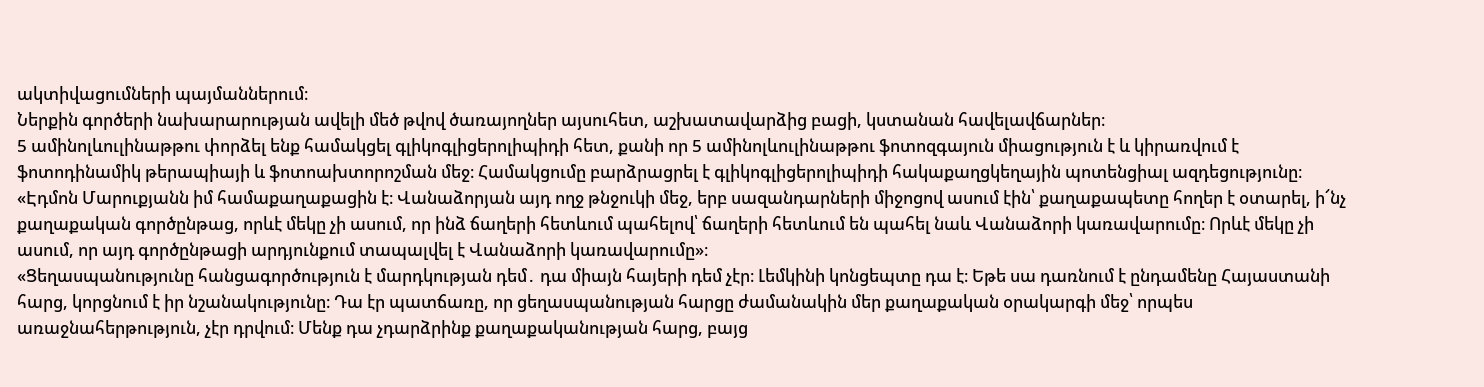ակտիվացումների պայմաններում։
Ներքին գործերի նախարարության ավելի մեծ թվով ծառայողներ այսուհետ, աշխատավարձից բացի, կստանան հավելավճարներ։
5 ամինոլևուլինաթթու փորձել ենք համակցել գլիկոգլիցերոլիպիդի հետ, քանի որ 5 ամինոլևուլինաթթու ֆոտոզգայուն միացություն է և կիրառվում է ֆոտոդինամիկ թերապիայի և ֆոտոախտորոշման մեջ։ Համակցումը բարձրացրել է գլիկոգլիցերոլիպիդի հակաքաղցկեղային պոտենցիալ ազդեցությունը։
«Էդմոն Մարուքյանն իմ համաքաղաքացին է։ Վանաձորյան այդ ողջ թնջուկի մեջ, երբ սազանդարների միջոցով ասում էին՝ քաղաքապետը հողեր է օտարել, ի՜նչ քաղաքական գործընթաց, որևէ մեկը չի ասում, որ ինձ ճաղերի հետևում պահելով՝ ճաղերի հետևում են պահել նաև Վանաձորի կառավարումը։ Որևէ մեկը չի ասում, որ այդ գործընթացի արդյունքում տապալվել է Վանաձորի կառավարումը»։
«Ցեղասպանությունը հանցագործություն է մարդկության դեմ․ դա միայն հայերի դեմ չէր։ Լեմկինի կոնցեպտը դա է։ Եթե սա դառնում է ընդամենը Հայաստանի հարց, կորցնում է իր նշանակությունը։ Դա էր պատճառը, որ ցեղասպանության հարցը ժամանակին մեր քաղաքական օրակարգի մեջ՝ որպես առաջնահերթություն, չէր դրվում։ Մենք դա չդարձրինք քաղաքականության հարց, բայց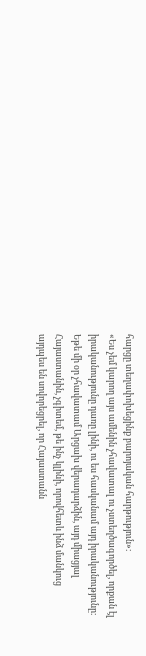հարցը տեղափոխեցինք բարոյական հարթություն»։
«Ես չեմ կարող այս ամենին չհավատալ ու չստեղծագործել, որքան էլ իրականությունը դառը լինի, ու ես հասկանամ այդ իրականությունը։ Եթե մի օր չհավատամ Արցախ վերադարձին, այդ միացյալ Հայաստանին, չգիտեմ, թե ինչ կլինի, որովհետև ինձ մանկուց այդպես են սովորեցրել, որ Հայաստանն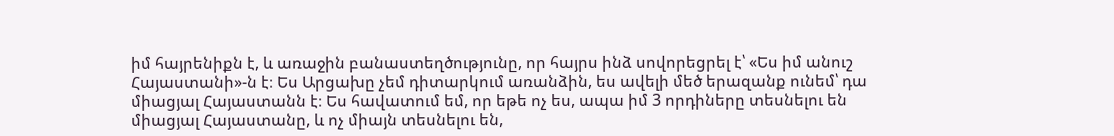իմ հայրենիքն է, և առաջին բանաստեղծությունը, որ հայրս ինձ սովորեցրել է՝ «Ես իմ անուշ Հայաստանի»-ն է։ Ես Արցախը չեմ դիտարկում առանձին, ես ավելի մեծ երազանք ունեմ՝ դա միացյալ Հայաստանն է։ Ես հավատում եմ, որ եթե ոչ ես, ապա իմ 3 որդիները տեսնելու են միացյալ Հայաստանը, և ոչ միայն տեսնելու են,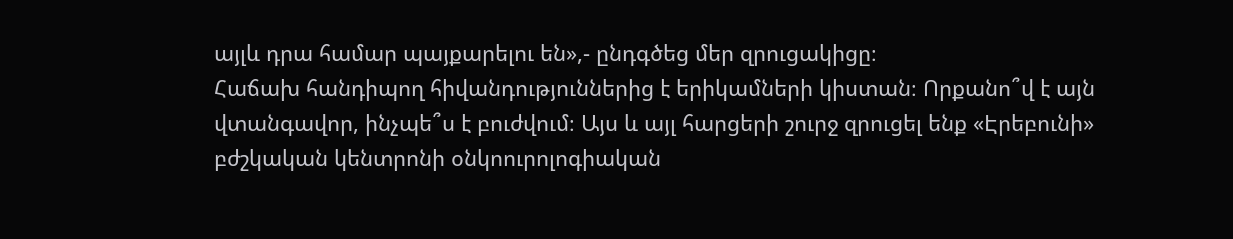այլև դրա համար պայքարելու են»,- ընդգծեց մեր զրուցակիցը։
Հաճախ հանդիպող հիվանդություններից է երիկամների կիստան։ Որքանո՞վ է այն վտանգավոր, ինչպե՞ս է բուժվում։ Այս և այլ հարցերի շուրջ զրուցել ենք «Էրեբունի» բժշկական կենտրոնի օնկոուրոլոգիական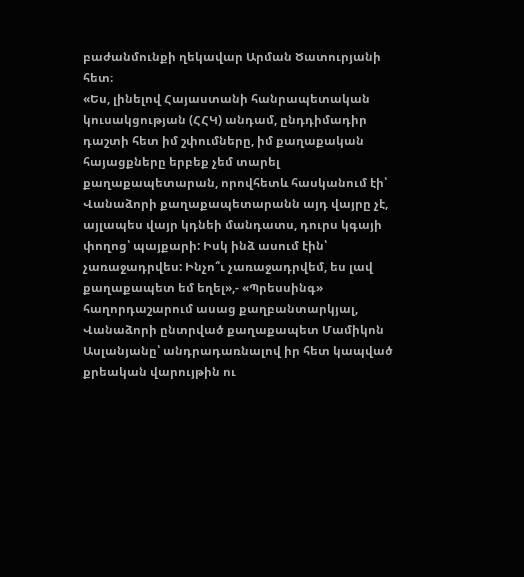բաժանմունքի ղեկավար Արման Ծատուրյանի հետ։
«Ես, լինելով Հայաստանի հանրապետական կուսակցության (ՀՀԿ) անդամ, ընդդիմադիր դաշտի հետ իմ շփումները, իմ քաղաքական հայացքները երբեք չեմ տարել քաղաքապետարան, որովհետև հասկանում էի՝ Վանաձորի քաղաքապետարանն այդ վայրը չէ, այլապես վայր կդնեի մանդատս, դուրս կգայի փողոց՝ պայքարի: Իսկ ինձ ասում էին՝ չառաջադրվես: Ինչո՞ւ չառաջադրվեմ, ես լավ քաղաքապետ եմ եղել»,- «Պրեսսինգ» հաղորդաշարում ասաց քաղբանտարկյալ, Վանաձորի ընտրված քաղաքապետ Մամիկոն Ասլանյանը՝ անդրադառնալով իր հետ կապված քրեական վարույթին ու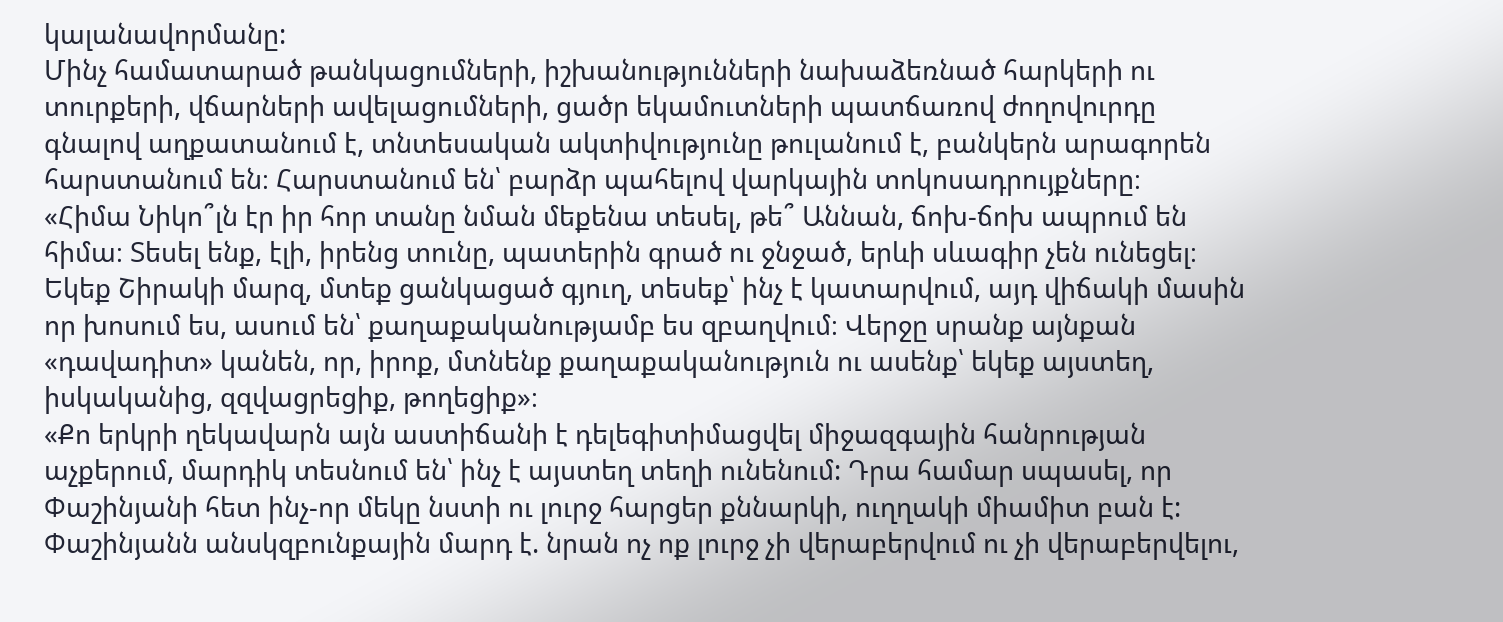կալանավորմանը:
Մինչ համատարած թանկացումների, իշխանությունների նախաձեռնած հարկերի ու տուրքերի, վճարների ավելացումների, ցածր եկամուտների պատճառով ժողովուրդը գնալով աղքատանում է, տնտեսական ակտիվությունը թուլանում է, բանկերն արագորեն հարստանում են։ Հարստանում են՝ բարձր պահելով վարկային տոկոսադրույքները։
«Հիմա Նիկո՞լն էր իր հոր տանը նման մեքենա տեսել, թե՞ Աննան, ճոխ-ճոխ ապրում են հիմա։ Տեսել ենք, էլի, իրենց տունը, պատերին գրած ու ջնջած, երևի սևագիր չեն ունեցել։ Եկեք Շիրակի մարզ, մտեք ցանկացած գյուղ, տեսեք՝ ինչ է կատարվում, այդ վիճակի մասին որ խոսում ես, ասում են՝ քաղաքականությամբ ես զբաղվում։ Վերջը սրանք այնքան «դավադիտ» կանեն, որ, իրոք, մտնենք քաղաքականություն ու ասենք՝ եկեք այստեղ, իսկականից, զզվացրեցիք, թողեցիք»։
«Քո երկրի ղեկավարն այն աստիճանի է դելեգիտիմացվել միջազգային հանրության աչքերում, մարդիկ տեսնում են՝ ինչ է այստեղ տեղի ունենում: Դրա համար սպասել, որ Փաշինյանի հետ ինչ-որ մեկը նստի ու լուրջ հարցեր քննարկի, ուղղակի միամիտ բան է: Փաշինյանն անսկզբունքային մարդ է. նրան ոչ ոք լուրջ չի վերաբերվում ու չի վերաբերվելու,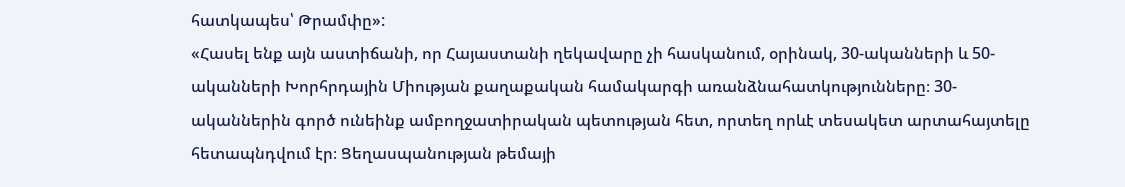հատկապես՝ Թրամփը»:
«Հասել ենք այն աստիճանի, որ Հայաստանի ղեկավարը չի հասկանում, օրինակ, 30-ականների և 50-ականների Խորհրդային Միության քաղաքական համակարգի առանձնահատկությունները։ 30-ականներին գործ ունեինք ամբողջատիրական պետության հետ, որտեղ որևէ տեսակետ արտահայտելը հետապնդվում էր։ Ցեղասպանության թեմայի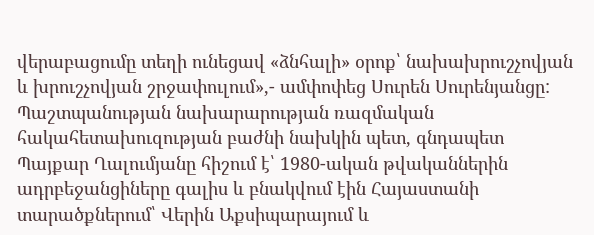վերաբացումը տեղի ունեցավ «ձնհալի» օրոք՝ նախախրուշչովյան և խրուշչովյան շրջափուլում»,- ամփոփեց Սուրեն Սուրենյանցը:
Պաշտպանության նախարարության ռազմական հակահետախուզության բաժնի նախկին պետ, գնդապետ Պայքար Ղալումյանը հիշում է՝ 1980-ական թվականներին ադրբեջանցիները գալիս և բնակվում էին Հայաստանի տարածքներում՝ Վերին Աքսիպարայում և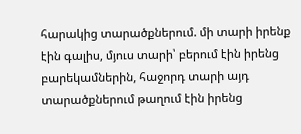հարակից տարածքներում. մի տարի իրենք էին գալիս, մյուս տարի՝ բերում էին իրենց բարեկամներին, հաջորդ տարի այդ տարածքներում թաղում էին իրենց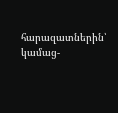հարազատներին՝ կամաց-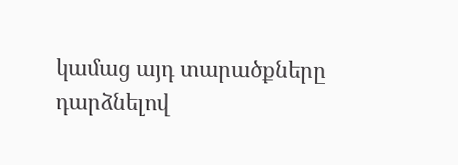կամաց այդ տարածքները դարձնելով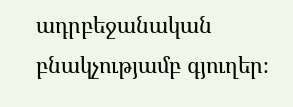ադրբեջանական բնակչությամբ գյուղեր։